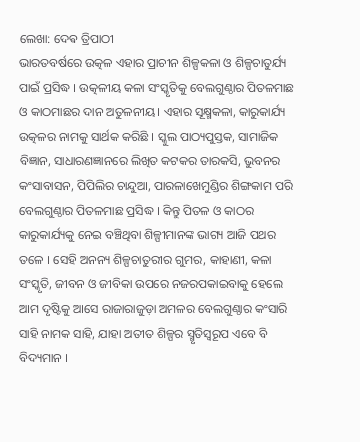ଲେଖା: ଦେଵ ତ୍ରିପାଠୀ
ଭାରତବର୍ଷରେ ଉତ୍କଳ ଏହାର ପ୍ରାଚୀନ ଶିଳ୍ପକଳା ଓ ଶିଳ୍ପଚାତୁର୍ଯ୍ୟ ପାଇଁ ପ୍ରସିଦ୍ଧ । ଉତ୍କଳୀୟ କଳା ସଂସ୍କୃତିକୁ ବେଲଗୁଣ୍ଠାର ପିତଳମାଛ ଓ କାଠମାଛର ଦାନ ଅତୁଳନୀୟ। ଏହାର ସୂକ୍ଷ୍ମକଳା, କାରୁକାର୍ଯ୍ୟ ଉତ୍କଳର ନାମକୁ ସାର୍ଥକ କରିଛି । ସ୍କୁଲ ପାଠ୍ୟପୁସ୍ତକ, ସାମାଜିକ ବିଜ୍ଞାନ, ସାଧାରଣଜ୍ଞାନରେ ଲିଖିତ କଟକର ତାରକସି, ଭୁବନର କଂସାବାସନ, ପିପିଲିର ଚାନ୍ଦୁଆ, ପାରଳାଖେମୁଣ୍ଡିର ଶିଙ୍ଗକାମ ପରି ବେଲଗୁଣ୍ଠାର ପିତଳମାଛ ପ୍ରସିଦ୍ଧ । କିନ୍ତୁ ପିତଳ ଓ କାଠର କାରୁକାର୍ଯ୍ୟକୁ ନେଇ ବଞ୍ଚିଥିବା ଶିଳ୍ପୀମାନଙ୍କ ଭାଗ୍ୟ ଆଜି ପଥର ତଳେ । ସେହି ଅନନ୍ୟ ଶିଳ୍ପଚାତୁରୀର ଗୁମର, କାହାଣୀ, କଳା ସଂସ୍କୃତି, ଜୀବନ ଓ ଜୀବିକା ଉପରେ ନଜରପକାଇବାକୁ ହେଲେ ଆମ ଦୃଷ୍ଟିକୁ ଆସେ ରାଜାରାଜୁଡ଼ା ଅମଳର ବେଲଗୁଣ୍ଠାର କଂସାରି ସାହି ନାମକ ସାହି, ଯାହା ଅତୀତ ଶିଳ୍ପର ସ୍ମୃତିସ୍ୱରୂପ ଏବେ ବି ବିଦ୍ୟମାନ ।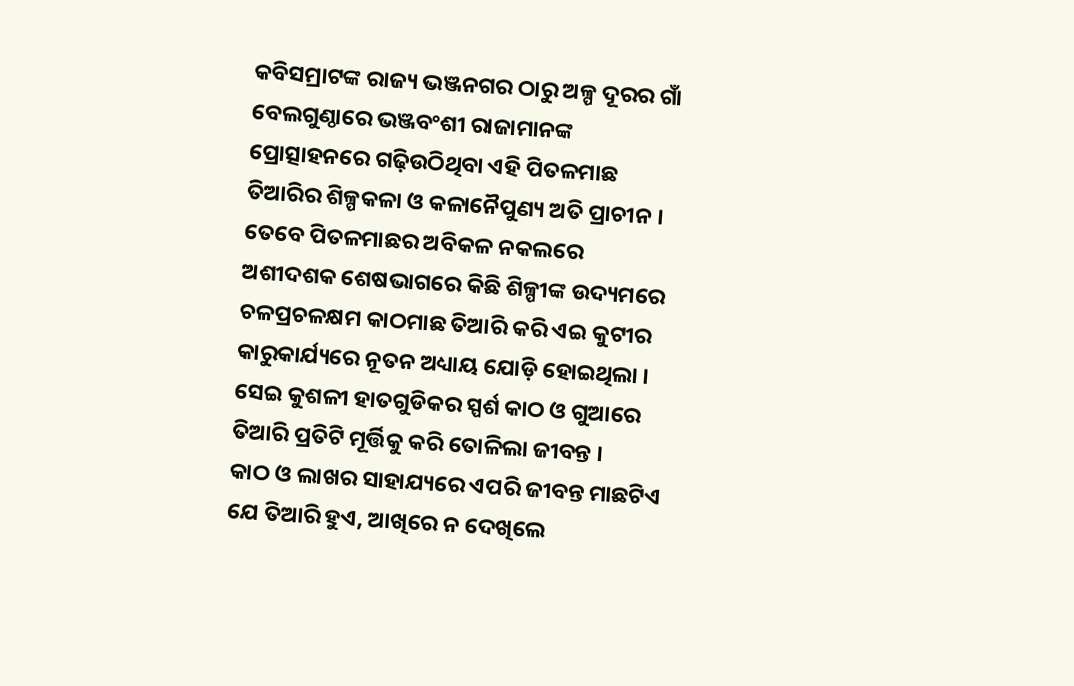କବିସମ୍ରାଟଙ୍କ ରାଜ୍ୟ ଭଞ୍ଜନଗର ଠାରୁ ଅଳ୍ପ ଦୂରର ଗାଁ ବେଲଗୁଣ୍ଠାରେ ଭଞ୍ଜବଂଶୀ ରାଜାମାନଙ୍କ ପ୍ରୋତ୍ସାହନରେ ଗଢ଼ିଉଠିଥିବା ଏହି ପିତଳମାଛ ତିଆରିର ଶିଳ୍ପକଳା ଓ କଳାନୈପୁଣ୍ୟ ଅତି ପ୍ରାଚୀନ । ତେବେ ପିତଳମାଛର ଅବିକଳ ନକଲରେ ଅଶୀଦଶକ ଶେଷଭାଗରେ କିଛି ଶିଳ୍ପୀଙ୍କ ଉଦ୍ୟମରେ ଚଳପ୍ରଚଳକ୍ଷମ କାଠମାଛ ତିଆରି କରି ଏଇ କୁଟୀର କାରୁକାର୍ଯ୍ୟରେ ନୂତନ ଅଧ୍ୟାୟ ଯୋଡ଼ି ହୋଇଥିଲା । ସେଇ କୁଶଳୀ ହାତଗୁଡିକର ସ୍ପର୍ଶ କାଠ ଓ ଗୁଆରେ ତିଆରି ପ୍ରତିଟି ମୂର୍ତ୍ତିକୁ କରି ତୋଳିଲା ଜୀବନ୍ତ ।
କାଠ ଓ ଲାଖର ସାହାଯ୍ୟରେ ଏପରି ଜୀବନ୍ତ ମାଛଟିଏ ଯେ ତିଆରି ହୁଏ, ଆଖିରେ ନ ଦେଖିଲେ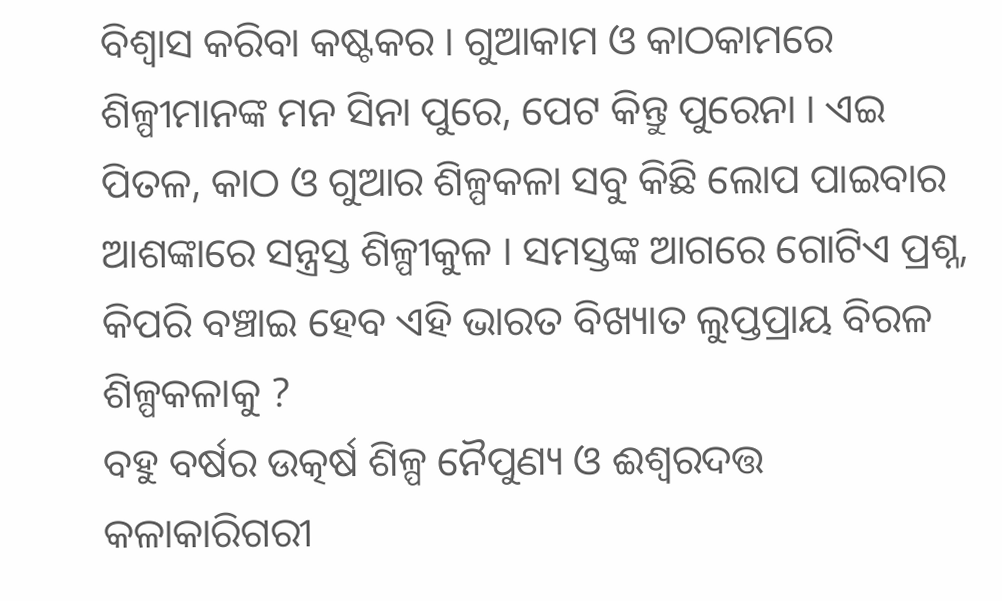ବିଶ୍ୱାସ କରିବା କଷ୍ଟକର । ଗୁଆକାମ ଓ କାଠକାମରେ ଶିଳ୍ପୀମାନଙ୍କ ମନ ସିନା ପୁରେ, ପେଟ କିନ୍ତୁ ପୁରେନା । ଏଇ ପିତଳ, କାଠ ଓ ଗୁଆର ଶିଳ୍ପକଳା ସବୁ କିଛି ଲୋପ ପାଇବାର ଆଶଙ୍କାରେ ସନ୍ତ୍ରସ୍ତ ଶିଳ୍ପୀକୁଳ । ସମସ୍ତଙ୍କ ଆଗରେ ଗୋଟିଏ ପ୍ରଶ୍ନ, କିପରି ବଞ୍ଚାଇ ହେବ ଏହି ଭାରତ ବିଖ୍ୟାତ ଲୁପ୍ତପ୍ରାୟ ବିରଳ ଶିଳ୍ପକଳାକୁ ?
ବହୁ ବର୍ଷର ଉତ୍କର୍ଷ ଶିଳ୍ପ ନୈପୁଣ୍ୟ ଓ ଈଶ୍ୱରଦତ୍ତ କଳାକାରିଗରୀ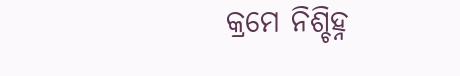କ୍ରମେ ନିଶ୍ଚିହ୍ନ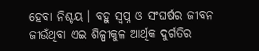ହେବା ନିଶ୍ଚୟ । ବହୁ ସ୍ୱପ୍ନ ଓ ସଂଘର୍ଷର ଜୀବନ ଜୀଉଁଥିବା ଏଇ ଶିଳ୍ପୀକୁଳ ଆର୍ଥିକ ଦୁର୍ଗତିର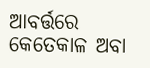ଆବର୍ତ୍ତରେ କେତେକାଳ ଅବା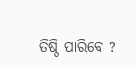ତିଷ୍ଠି ପାରିବେ ?